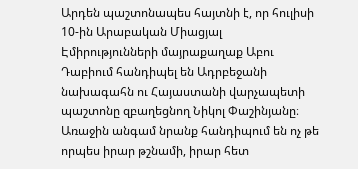Արդեն պաշտոնապես հայտնի է, որ հուլիսի 10-ին Արաբական Միացյալ Էմիրությունների մայրաքաղաք Աբու Դաբիում հանդիպել են Ադրբեջանի նախագահն ու Հայաստանի վարչապետի պաշտոնը զբաղեցնող Նիկոլ Փաշինյանը։ Առաջին անգամ նրանք հանդիպում են ոչ թե որպես իրար թշնամի, իրար հետ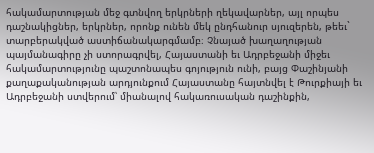հակամարտության մեջ գտնվող երկրների ղեկավարներ, այլ որպես դաշնակիցներ, երկրներ, որոնք ունեն մեկ ընդհանուր սյուզերեն, թեեւ` տարբերակված աստիճանակարգմամբ։ Չնայած խաղաղության պայմանագիրը չի ստորագրվել, Հայաստանի եւ Ադրբեջանի միջեւ հակամարտությունը պաշտոնապես գոյություն ունի, բայց Փաշինյանի քաղաքականության արդյունքում Հայաստանը հայտնվել է Թուրքիայի եւ Ադրբեջանի ստվերում՝ միանալով հակառուսական դաշինքին,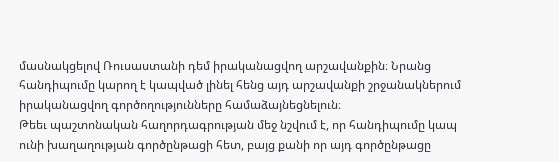մասնակցելով Ռուսաստանի դեմ իրականացվող արշավանքին։ Նրանց հանդիպումը կարող է կապված լինել հենց այդ արշավանքի շրջանակներում իրականացվող գործողությունները համաձայնեցնելուն։
Թեեւ պաշտոնական հաղորդագրության մեջ նշվում է, որ հանդիպումը կապ ունի խաղաղության գործընթացի հետ, բայց քանի որ այդ գործընթացը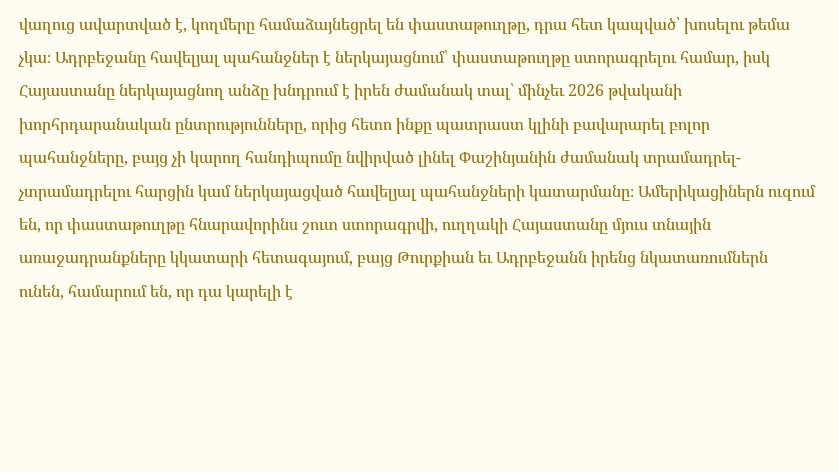վաղուց ավարտված է, կողմերը համաձայնեցրել են փաստաթուղթը, դրա հետ կապված՝ խոսելու թեմա չկա։ Ադրբեջանը հավելյալ պահանջներ է ներկայացնում՝ փաստաթուղթը ստորագրելու համար, իսկ Հայաստանը ներկայացնող անձը խնդրում է իրեն ժամանակ տալ՝ մինչեւ 2026 թվականի խորհրդարանական ընտրությունները, որից հետո ինքը պատրաստ կլինի բավարարել բոլոր պահանջները, բայց չի կարող հանդիպումը նվիրված լինել Փաշինյանին ժամանակ տրամադրել-չտրամադրելու հարցին կամ ներկայացված հավելյալ պահանջների կատարմանը։ Ամերիկացիներն ուզում են, որ փաստաթուղթը հնարավորինս շուտ ստորագրվի, ուղղակի Հայաստանը մյուս տնային առաջադրանքները կկատարի հետագայում, բայց Թուրքիան եւ Ադրբեջանն իրենց նկատառումներն ունեն, համարում են, որ դա կարելի է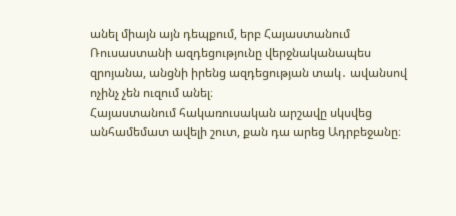անել միայն այն դեպքում, երբ Հայաստանում Ռուսաստանի ազդեցությունը վերջնականապես զրոյանա, անցնի իրենց ազդեցության տակ․ ավանսով ոչինչ չեն ուզում անել։
Հայաստանում հակառուսական արշավը սկսվեց անհամեմատ ավելի շուտ, քան դա արեց Ադրբեջանը։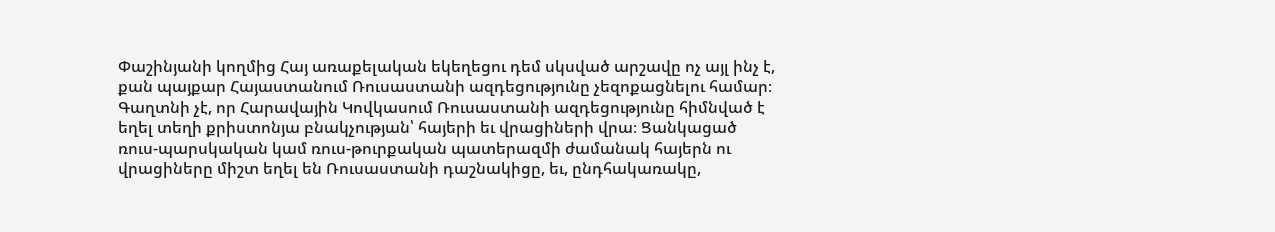Փաշինյանի կողմից Հայ առաքելական եկեղեցու դեմ սկսված արշավը ոչ այլ ինչ է, քան պայքար Հայաստանում Ռուսաստանի ազդեցությունը չեզոքացնելու համար։ Գաղտնի չէ, որ Հարավային Կովկասում Ռուսաստանի ազդեցությունը հիմնված է եղել տեղի քրիստոնյա բնակչության՝ հայերի եւ վրացիների վրա։ Ցանկացած ռուս-պարսկական կամ ռուս-թուրքական պատերազմի ժամանակ հայերն ու վրացիները միշտ եղել են Ռուսաստանի դաշնակիցը, եւ, ընդհակառակը,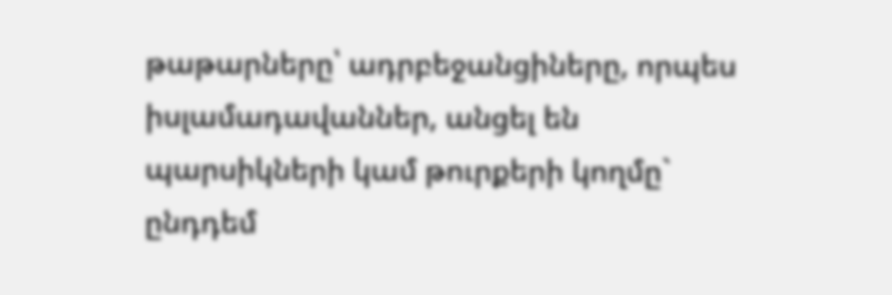թաթարները՝ ադրբեջանցիները, որպես իսլամադավաններ, անցել են պարսիկների կամ թուրքերի կողմը` ընդդեմ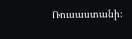Ռուսաստանի։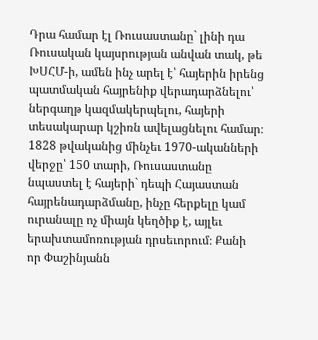Դրա համար էլ Ռուսաստանը` լինի դա Ռուսական կայսրության անվան տակ, թե ԽՍՀՄ-ի, ամեն ինչ արել է՝ հայերին իրենց պատմական հայրենիք վերադարձնելու՝ ներգաղթ կազմակերպելու, հայերի տեսակարար կշիռն ավելացնելու համար։ 1828 թվականից մինչեւ 1970-ականների վերջը՝ 150 տարի, Ռուսաստանը նպաստել է հայերի` դեպի Հայաստան հայրենադարձմանը, ինչը հերքելը կամ ուրանալը ոչ միայն կեղծիք է, այլեւ երախտամոռության դրսեւորում։ Քանի որ Փաշինյանն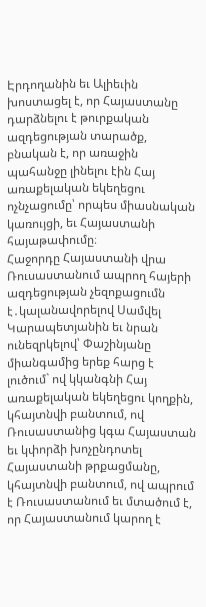Էրդողանին եւ Ալիեւին խոստացել է, որ Հայաստանը դարձնելու է թուրքական ազդեցության տարածք, բնական է, որ առաջին պահանջը լինելու էին Հայ առաքելական եկեղեցու ոչնչացումը՝ որպես միասնական կառույցի, եւ Հայաստանի հայաթափումը։
Հաջորդը Հայաստանի վրա Ռուսաստանում ապրող հայերի ազդեցության չեզոքացումն է․կալանավորելով Սամվել Կարապետյանին եւ նրան ունեզրկելով՝ Փաշինյանը միանգամից երեք հարց է լուծում` ով կկանգնի Հայ առաքելական եկեղեցու կողքին, կհայտնվի բանտում, ով Ռուսաստանից կգա Հայաստան եւ կփորձի խոչընդոտել Հայաստանի թրքացմանը, կհայտնվի բանտում, ով ապրում է Ռուսաստանում եւ մտածում է, որ Հայաստանում կարող է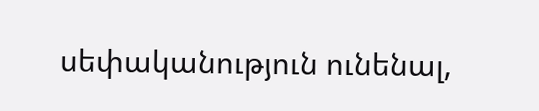սեփականություն ունենալ,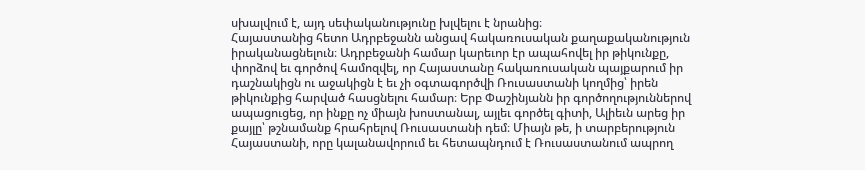սխալվում է, այդ սեփականությունը խլվելու է նրանից։
Հայաստանից հետո Ադրբեջանն անցավ հակառուսական քաղաքականություն իրականացնելուն։ Ադրբեջանի համար կարեւոր էր ապահովել իր թիկունքը, փորձով եւ գործով համոզվել, որ Հայաստանը հակառուսական պայքարում իր դաշնակիցն ու աջակիցն է եւ չի օգտագործվի Ռուսաստանի կողմից՝ իրեն թիկունքից հարված հասցնելու համար։ Երբ Փաշինյանն իր գործողություններով ապացուցեց, որ ինքը ոչ միայն խոստանալ, այլեւ գործել գիտի, Ալիեւն արեց իր քայլը՝ թշնամանք հրահրելով Ռուսաստանի դեմ։ Միայն թե, ի տարբերություն Հայաստանի, որը կալանավորում եւ հետապնդում է Ռուսաստանում ապրող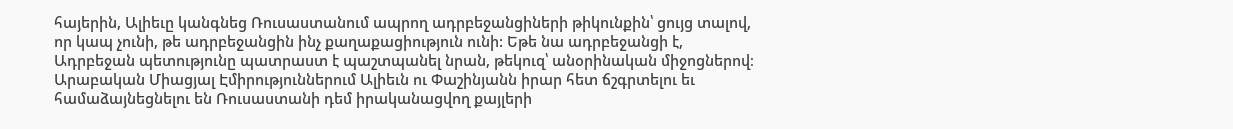հայերին, Ալիեւը կանգնեց Ռուսաստանում ապրող ադրբեջանցիների թիկունքին՝ ցույց տալով, որ կապ չունի, թե ադրբեջանցին ինչ քաղաքացիություն ունի: Եթե նա ադրբեջանցի է, Ադրբեջան պետությունը պատրաստ է պաշտպանել նրան, թեկուզ՝ անօրինական միջոցներով։
Արաբական Միացյալ Էմիրություններում Ալիեւն ու Փաշինյանն իրար հետ ճշգրտելու եւ համաձայնեցնելու են Ռուսաստանի դեմ իրականացվող քայլերի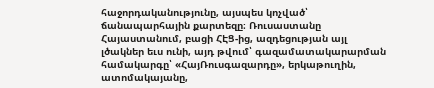հաջորդականությունը, այսպես կոչված՝ ճանապարհային քարտեզը։ Ռուսաստանը Հայաստանում, բացի ՀԷՑ-ից, ազդեցության այլ լծակներ եւս ունի, այդ թվում՝ գազամատակարարման համակարգը՝ «ՀայՌուսգազարդը», երկաթուղին, ատոմակայանը,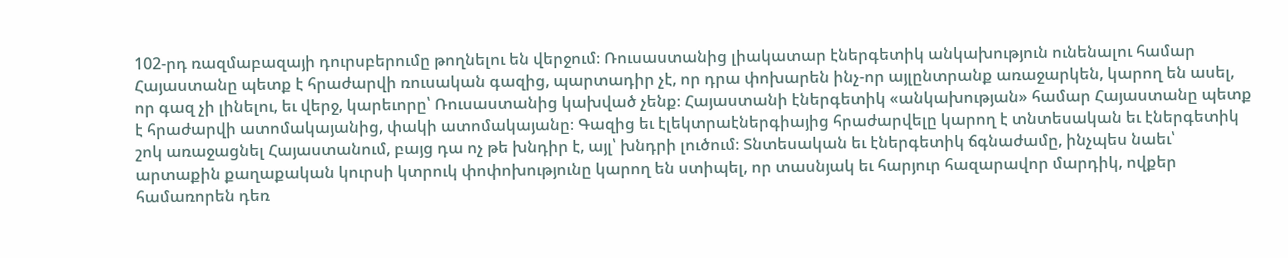102-րդ ռազմաբազայի դուրսբերումը թողնելու են վերջում։ Ռուսաստանից լիակատար էներգետիկ անկախություն ունենալու համար Հայաստանը պետք է հրաժարվի ռուսական գազից, պարտադիր չէ, որ դրա փոխարեն ինչ-որ այլընտրանք առաջարկեն, կարող են ասել, որ գազ չի լինելու, եւ վերջ, կարեւորը՝ Ռուսաստանից կախված չենք։ Հայաստանի էներգետիկ «անկախության» համար Հայաստանը պետք է հրաժարվի ատոմակայանից, փակի ատոմակայանը։ Գազից եւ էլեկտրաէներգիայից հրաժարվելը կարող է տնտեսական եւ էներգետիկ շոկ առաջացնել Հայաստանում, բայց դա ոչ թե խնդիր է, այլ՝ խնդրի լուծում։ Տնտեսական եւ էներգետիկ ճգնաժամը, ինչպես նաեւ՝ արտաքին քաղաքական կուրսի կտրուկ փոփոխությունը կարող են ստիպել, որ տասնյակ եւ հարյուր հազարավոր մարդիկ, ովքեր համառորեն դեռ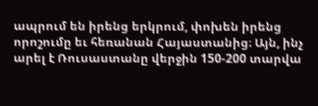ապրում են իրենց երկրում, փոխեն իրենց որոշումը եւ հեռանան Հայաստանից։ Այն, ինչ արել է Ռուսաստանը վերջին 150-200 տարվա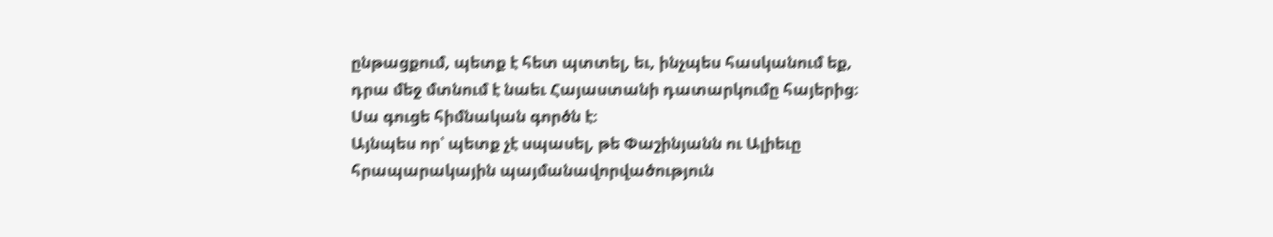ընթացքում, պետք է հետ պտտել, եւ, ինչպես հասկանում եք, դրա մեջ մտնում է նաեւ Հայաստանի դատարկումը հայերից։ Սա գուցե հիմնական գործն է։
Այնպես որ՝ պետք չէ սպասել, թե Փաշինյանն ու Ալիեւը հրապարակային պայմանավորվածություն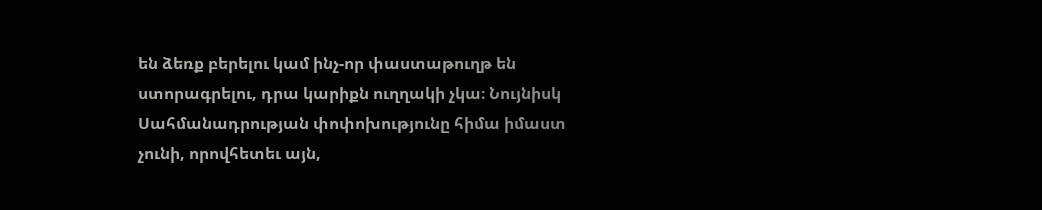են ձեռք բերելու կամ ինչ-որ փաստաթուղթ են ստորագրելու, դրա կարիքն ուղղակի չկա։ Նույնիսկ Սահմանադրության փոփոխությունը հիմա իմաստ չունի, որովհետեւ այն,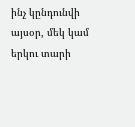ինչ կընդունվի այսօր, մեկ կամ երկու տարի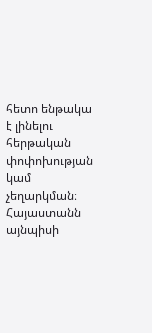հետո ենթակա է լինելու հերթական փոփոխության կամ չեղարկման։ Հայաստանն այնպիսի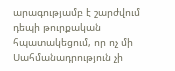արագությամբ է շարժվում դեպի թուրքական հպատակեցում, որ ոչ մի Սահմանադրություն չի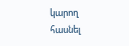կարող հասնել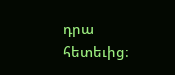դրա հետեւից։